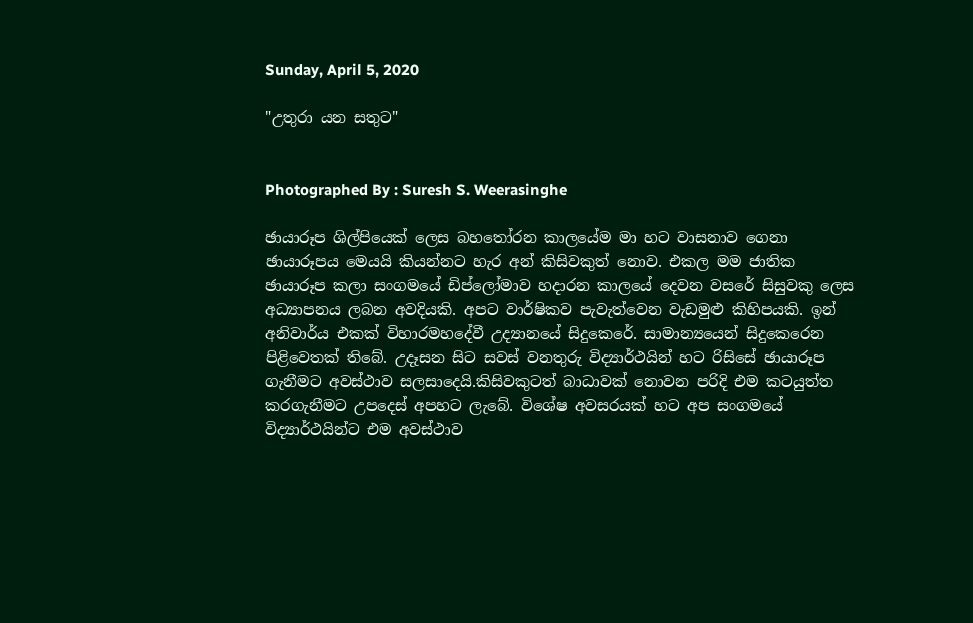Sunday, April 5, 2020

"උතුරා යන සතුට"


Photographed By : Suresh S. Weerasinghe

ඡායාරූප ශිල්පියෙක් ලෙස බහතෝරන කාලයේම මා හට වාසනාව ගෙනා ඡායාරූපය මෙයයි කියන්නට හැර අන් කිසිවකුත් නොව. එකල මම ජාතික ඡායාරූප කලා සංගමයේ ඩිප්ලෝමාව හදාරන කාලයේ දෙවන වසරේ සිසුවකු ලෙස අධ්‍යාපනය ලබන අවදියකි. අපට වාර්ෂිකව පැවැත්වෙන වැඩමුළු කිහිපයකි. ඉන් අනිවාර්ය එකක් විහාරමහදේවී උද්‍යානයේ සිදුකෙරේ. සාමාන්‍යයෙන් සිදුකෙරෙන පිළිවෙතක් තිබේ. උදෑසන සිට සවස් වනතුරු විද්‍යාර්ථයින් හට රිසිසේ ඡායාරූප ගැනීමට අවස්ථාව සලසාදෙයි.කිසිවකුටත් බාධාවක් නොවන පරිදි එම කටයුත්ත කරගැනීමට උපදෙස් අපහට ලැබේ. විශේෂ අවසරයක් හට අප සංගමයේ විද්‍යාර්ථයින්ට එම අවස්ථාව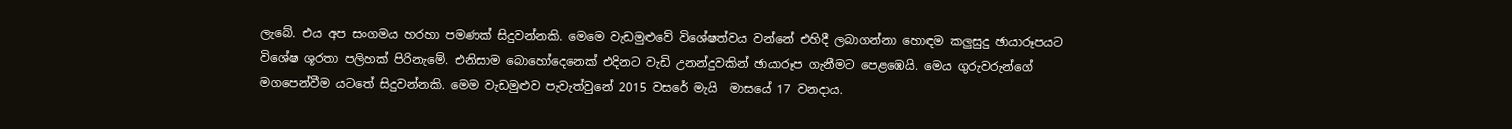ලැබේ. එය අප සංගමය හරහා පමණක් සිදුවන්නකි. මෙමෙ වැඩමුළුවේ විශේෂත්වය වන්නේ එහිදී ලබාගන්නා හොඳම කලුසුදු ඡායාරූපයට විශේෂ ශූරතා පලිහක් පිරිනැමේ. එනිසාම බොහෝදෙනෙක් එදිනට වැඩි උනන්දුවකින් ඡායාරූප ගැනීමට පෙළඹෙයි. මෙය ගුරුවරුන්ගේ මගපෙන්වීම යටතේ සිදුවන්නකි. මෙම වැඩමුළුව පැවැත්වුනේ 2015 වසරේ මැයි  මාසයේ 17 වනදාය.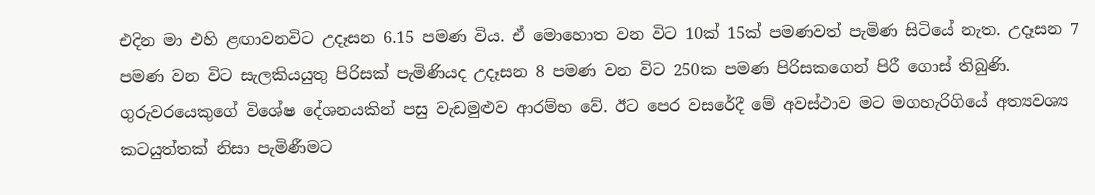එදින මා එහි ළඟාවනවිට උදෑසන 6.15 පමණ විය. ඒ මොහොත වන විට 10ක් 15ක් පමණවත් පැමිණ සිටියේ නැත. උදෑසන 7 පමණ වන විට සැලකියයුතු පිරිසක් පැමිණියද උදෑසන 8 පමණ වන විට 250ක පමණ පිරිසකගෙන් පිරී ගොස් තිබුණි. ගුරුවරයෙකුගේ විශේෂ දේශනයකින් පසු වැඩමුළුව ආරම්භ වේ. ඊට පෙර වසරේදී මේ අවස්ථාව මට මගහැරිගියේ අත්‍යවශ්‍ය කටයුත්තක් නිසා පැමිණීමට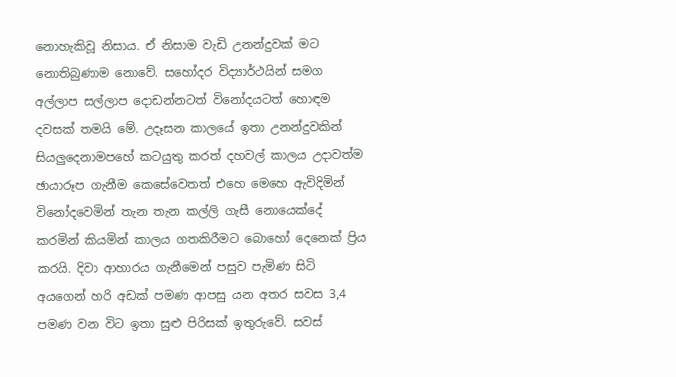නොහැකිවූ නිසාය. ඒ නිසාම වැඩි උනන්දුවක් මට නොතිබුණාම නොවේ. සහෝදර විද්‍යාර්ථයින් සමග අල්ලාප සල්ලාප දොඩන්නටත් විනෝදයටත් හොඳම දවසක් තමයි මේ. උදෑසන කාලයේ ඉතා උනන්දුවකින් සියලුදෙනාමපහේ කටයුතු කරත් දහවල් කාලය උදාවත්ම ඡායාරූප ගැනීම කෙසේවෙතත් එහෙ මෙහෙ ඇවිදිමින් විනෝදවෙමින් තැන තැන කල්ලි ගැසී නොයෙක්දේ කරමින් කියමින් කාලය ගතකිරීමට බොහෝ දෙනෙක් ප්‍රිය කරයි. දිවා ආහාරය ගැනීමෙන් පසුව පැමිණ සිටි අයගෙන් හරි අඩක් පමණ ආපසු යන අතර සවස 3,4 පමණ වන විට ඉතා සුළු පිරිසක් ඉතුරුවේ. සවස්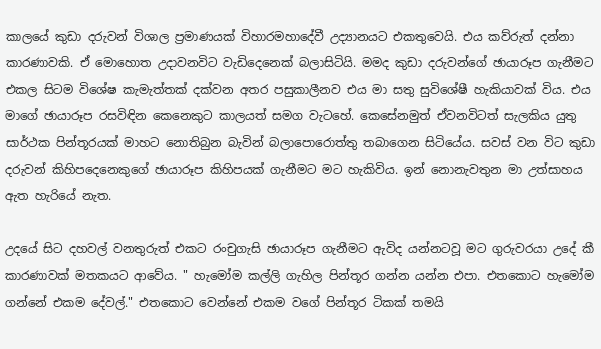කාලයේ කුඩා දරුවන් විශාල ප්‍රමාණයක් විහාරමහාදේවී උද්‍යානයට එකතුවෙයි. එය කව්රුත් දන්නා කාරණාවකි. ඒ මොහොත උදාවනවිට වැඩිදෙනෙක් බලාසිටියි. මමද කුඩා දරුවන්ගේ ඡායාරූප ගැනීමට එකල සිටම විශේෂ කැමැත්තක් දක්වන අතර පසුකාලීනව එය මා සතු සුවිශේෂී හැකියාවක් විය. එය මාගේ ඡායාරූප රසවිඳින කෙනෙකුට කාලයත් සමග වැටහේ. කෙසේනමුත් ඒවනවිටත් සැලකිය යුතු සාර්ථක පින්තූරයක් මාහට නොතිබුන බැවින් බලාපොරොත්තු තබාගෙන සිටියේය. සවස් වන විට කුඩා දරුවන් කිහිපදෙනෙකුගේ ඡායාරූප කිහිපයක් ගැනීමට මට හැකිවිය. ඉන් නොනැවතුන මා උත්සාහය ඇත හැරියේ නැත.

උදයේ සිට දහවල් වනතුරුත් එකට රංචුගැසි ඡායාරූප ගැනීමට ඇවිද යන්නටවූ මට ගුරුවරයා උදේ කී කාරණාවක් මතකයට ආවේය. " හැමෝම කල්ලි ගැහිල පින්තූර ගන්න යන්න එපා. එතකොට හැමෝම ගන්නේ එකම දේවල්." එතකොට වෙන්නේ එකම වගේ පින්තූර ටිකක් තමයි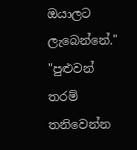ඔයාලට ලැබෙන්නේ." "පුළුවන් තරම් තනිවෙන්න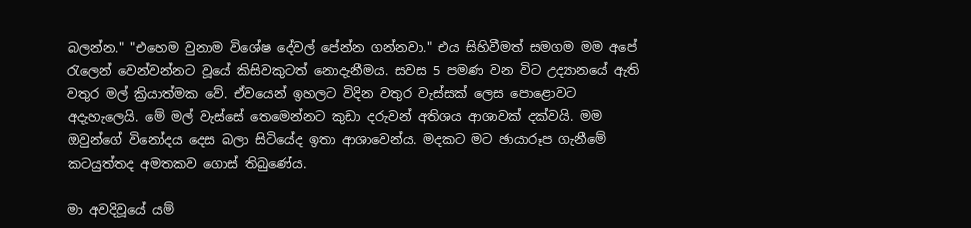බලන්න." "එහෙම වුනාම විශේෂ දේවල් පේන්න ගන්නවා." එය සිහිවීමත් සමගම මම අපේ රැලෙන් වෙන්වන්නට වූයේ කිසිවකුටත් නොදැනීමය. සවස 5 පමණ වන විට උද්‍යානයේ ඇති වතුර මල් ක්‍රියාත්මක වේ. ඒවයෙන් ඉහලට විදින වතුර වැස්සක් ලෙස පොළොවට අදැහැලෙයි. මේ මල් වැස්සේ තෙමෙන්නට කුඩා දරුවන් අතිශය ආශාවක් දක්වයි. මම ඔවුන්ගේ විනෝදය දෙස බලා සිටියේද ඉතා ආශාවෙන්ය. මදකට මට ඡායාරූප ගැනීමේ කටයුත්තද අමතකව ගොස් තිබුණේය.

මා අවදිවූයේ යම්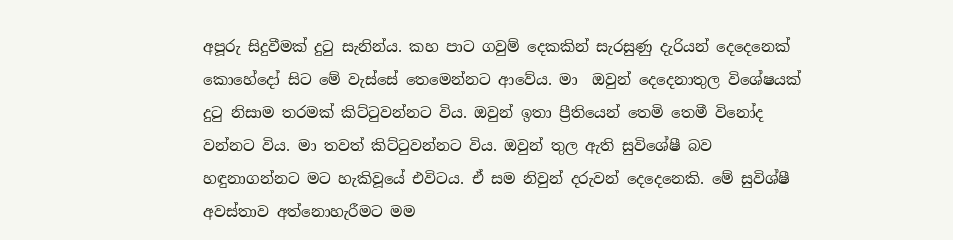අපූරු සිදුවීමක් දුටු සැනින්ය. කහ පාට ගවුම් දෙකකින් සැරසුණු දැරියන් දෙදෙනෙක්  කොහේදෝ සිට මේ වැස්සේ තෙමෙන්නට ආවේය. මා  ඔවුන් දෙදෙනාතුල විශේෂයක් දුටු නිසාම තරමක් කිට්ටුවන්නට විය. ඔවුන් ඉතා ප්‍රීතියෙන් තෙමි තෙමී විනෝද වන්නට විය. මා තවත් කිට්ටුවන්නට විය. ඔවුන් තුල ඇති සුවිශේෂී බව හඳුනාගන්නට මට හැකිවූයේ එවිටය. ඒ සම නිවුන් දරුවන් දෙදෙනෙකි. මේ සුවිශ්ෂී අවස්තාව අත්නොහැරීමට මම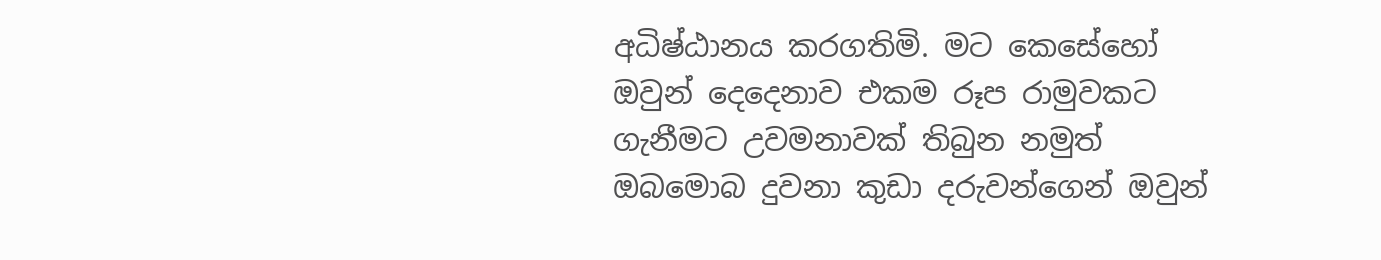අධිෂ්ඨානය කරගතිමි. මට කෙසේහෝ  ඔවුන් දෙදෙනාව එකම රූප රාමුවකට ගැනීමට උවමනාවක් තිබුන නමුත් ඔබමොබ දුවනා කුඩා දරුවන්ගෙන් ඔවුන්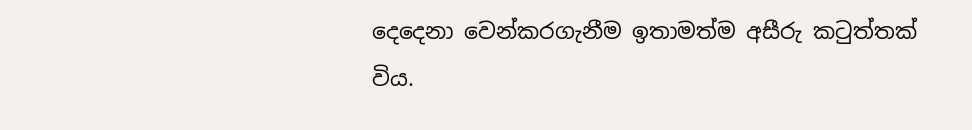දෙදෙනා වෙන්කරගැනීම ඉතාමත්ම අසීරු කටුත්තක් විය.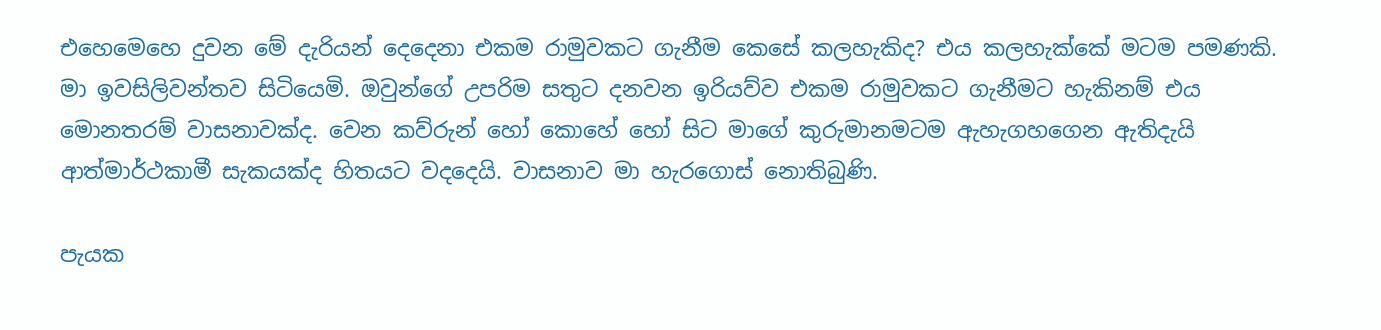එහෙමෙහෙ දුවන මේ දැරියන් දෙදෙනා එකම රාමුවකට ගැනීම කෙසේ කලහැකිද? එය කලහැක්කේ මටම පමණකි. මා ඉවසිලිවන්තව සිටියෙමි. ඔවුන්ගේ උපරිම සතුට දනවන ඉරියව්ව එකම රාමුවකට ගැනීමට හැකිනම් එය මොනතරම් වාසනාවක්ද. වෙන කව්රුන් හෝ කොහේ හෝ සිට මාගේ කුරුමානමටම ඇහැගහගෙන ඇතිදැයි ආත්මාර්ථකාමී සැකයක්ද හිතයට වදදෙයි. වාසනාව මා හැරගොස් නොතිබුණි.

පැයක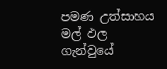පමණ උත්සාහය මල් ඵල ගැන්වුයේ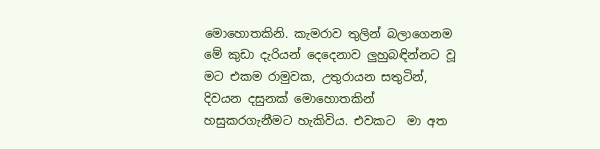මොහොතකිනි. කැමරාව තුලින් බලාගෙනම මේ කුඩා දැරියන් දෙදෙනාව ලුහුබඳින්නට වූ මට එකම රාමුවක, උතුරායන සතුටින්, දිවයන දසුනක් මොහොතකින් හසුකරගැනීමට හැකිවිය. එවකට  මා අත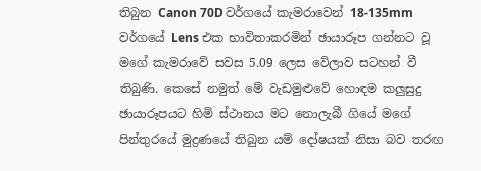තිබුන Canon 70D වර්ගයේ කැමරාවෙන් 18-135mm වර්ගයේ Lens එක භාවිතාකරමින් ඡායාරූප ගන්නට වූ මගේ කැමරාවේ සවස 5.09 ලෙස වේලාව සටහන් වී තිබුණි. කෙසේ නමුත් මේ වැඩමුළුවේ හොඳම කලුසුදු ඡායාරූපයට හිමි ස්ථානය මට නොලැබී ගියේ මගේ පින්තුරයේ මුද්‍රණයේ තිබුන යම් දෝෂයක් නිසා බව තරඟ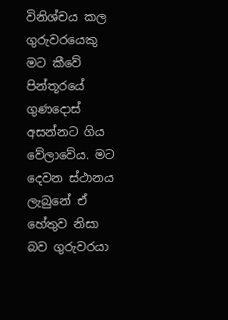විනිශ්චය කල ගුරුවරයෙකු මට කීවේ පින්තූරයේ ගුණදොස් අසන්නට ගිය වේලාවේය. මට දෙවන ස්ථානය ලැබුනේ ඒ හේතුව නිසා බව ගුරුවරයා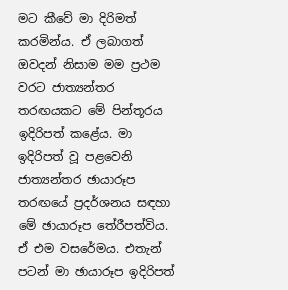මට කීවේ මා දිරිමත් කරමින්ය. ඒ ලබාගත් ඔවදන් නිසාම මම ප්‍රථම වරට ජාත්‍යන්තර තරඟයකට මේ පින්තූරය ඉදිරිපත් කළේය. මා ඉදිරිපත් වූ පළවෙනි ජාත්‍යන්තර ඡායාරූප තරඟයේ ප්‍රදර්ශනය සඳහා මේ ඡායාරූප තේරීපත්විය. ඒ එම වසරේමය. එතැන් පටන් මා ඡායාරූප ඉදිරිපත්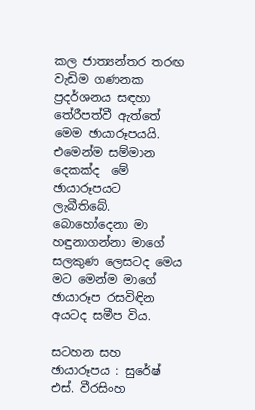කල ජාත්‍යන්තර තරඟ වැඩිම ගණනක ප්‍රදර්ශනය සඳහා තේරීපත්වී ඇත්තේ මෙම ඡායාරූපයයි. එමෙන්ම සම්මාන දෙකක්ද  මේ ඡායාරූපයට ලැබීතිබේ. බොහෝදෙනා මා හඳුනාගන්නා මාගේ සලකුණ ලෙසටද මෙය මට මෙන්ම මාගේ ඡායාරූප රසවිඳින අයටද සමීප විය.

සටහන සහ ඡායාරූපය : සුරේෂ් එස්. වීරසිංහ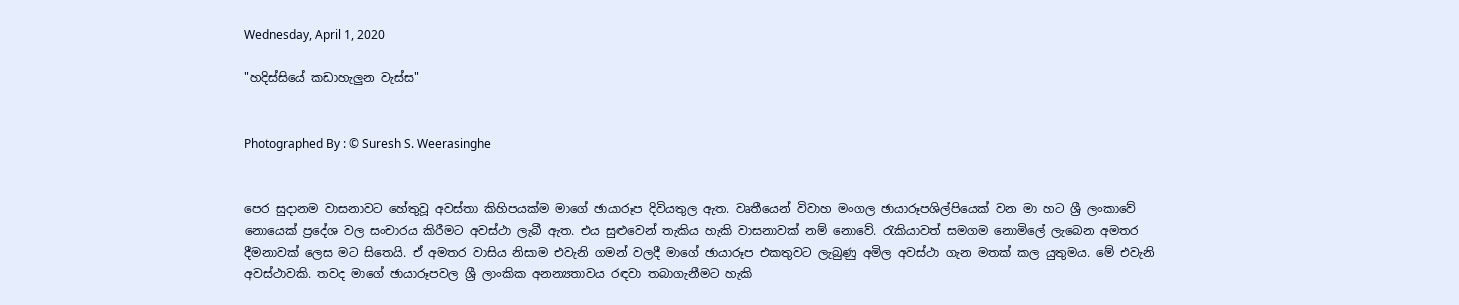Wednesday, April 1, 2020

"හදිස්සියේ කඩාහැලුන වැස්ස"


Photographed By : © Suresh S. Weerasinghe


පෙර සුදානම වාසනාවට හේතුවූ අවස්තා කිහිපයක්ම මාගේ ඡායාරූප දිවියතුල ඇත. වෘතීයෙන් විවාහ මංගල ඡායාරූපශිල්පියෙක් වන මා හට ශ්‍රී ලංකාවේ නොයෙක් ප්‍රදේශ වල සංචාරය කිරීමට අවස්ථා ලැබී ඇත. එය සුළුවෙන් තැකිය හැකි වාසනාවක් නම් නොවේ. රැකියාවත් සමගම නොමිලේ ලැබෙන අමතර දීමනාවක් ලෙස මට සිතෙයි. ඒ අමතර වාසිය නිසාම එවැනි ගමන් වලදී මාගේ ඡායාරූප එකතුවට ලැබුණු අමිල අවස්ථා ගැන මතක් කල යුතුමය. මේ එවැනි අවස්ථාවකි. තවද මාගේ ඡායාරූපවල ශ්‍රී ලාංකික අනන්‍යතාවය රඳවා තබාගැනීමට හැකි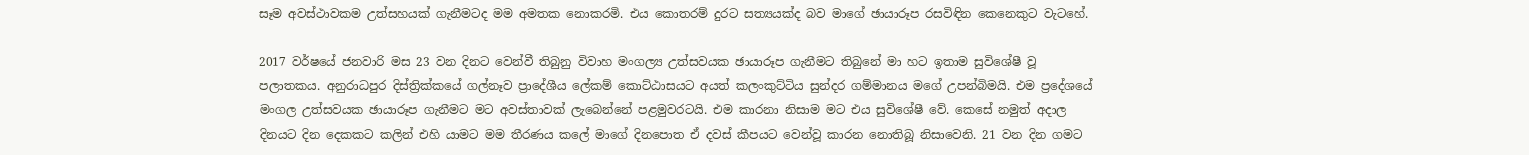සෑම අවස්ථාවකම උත්සහයක් ගැනීමටද මම අමතක නොකරමි. එය කොතරම් දුරට සත්‍යයක්ද බව මාගේ ඡායාරූප රසවිඳින කෙනෙකුට වැටහේ.

2017 වර්ෂයේ ජනවාරි මස 23 වන දිනට වෙන්වී තිබුනු විවාහ මංගල්‍ය උත්සවයක ඡායාරූප ගැනීමට තිබුනේ මා හට ඉතාම සුවිශේෂී වූ පලාතකය. අනුරාධපුර දිස්ත්‍රික්කයේ ගල්නෑව ප්‍රාදේශීය ලේකම් කොට්ඨාසයට අයත් කලංකුට්ටිය සුන්දර ගම්මානය මගේ උපන්බිමයි. එම ප්‍රදේශයේ මංගල උත්සවයක ඡායාරූප ගැනීමට මට අවස්තාවක් ලැබෙන්නේ පළමුවරටයි. එම කාරනා නිසාම මට එය සුවිශේෂී වේ. කෙසේ නමුත් අදාල දිනයට දින දෙකකට කලින් එහි යාමට මම තීරණය කලේ මාගේ දිනපොත ඒ දවස් කීපයට වෙන්වූ කාරන නොතිබූ නිසාවෙනි. 21 වන දින ගමට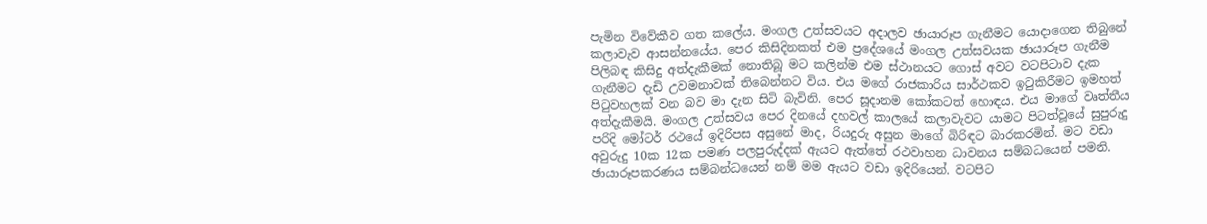පැමින විවේකීව ගත කලේය. මංගල උත්සවයට අදාලව ඡායාරූප ගැනීමට යොදාගෙන තිබුනේ කලාවැව ආසන්නයේය. පෙර කිසිදිනකත් එම ප්‍රදේශයේ මංගල උත්සවයක ඡායාරූප ගැනීම පිලිබඳ කිසිදු අත්දැකීමක් නොතිබූ මට කලින්ම එම ස්ථානයට ගොස් අවට වටපිටාව දැක ගැනීමට දැඩි උවමනාවක් තිබෙන්නට විය. එය මගේ රාජකාරිය සාර්ථකව ඉටුකිරීමට ඉමහත් පිටුවහලක් වන බව මා දැන සිටි බැවිනි. පෙර සූදානම කෝකටත් හොඳය. එය මාගේ වෘත්තීය අත්දැකීමයි. මංගල උත්සවය පෙර දිනයේ දහවල් කාලයේ කලාවැවට යාමට පිටත්වූයේ සුපුරුදු පරිදි මෝටර් රථයේ ඉදිරිපස අසුනේ මාද, රියදුරු අසුන මාගේ බිරිඳට බාරකරමින්‍. මට වඩා අවුරුදු 10ක 12ක පමණ පලපුරුද්දක් ඇයට ඇත්තේ රථවාහන ධාවනය සම්බධයෙන් පමනි. ඡායාරූපකරණය සම්බන්ධයෙන් නම් මම ඇයට වඩා ඉදිරියෙන්. වටපිට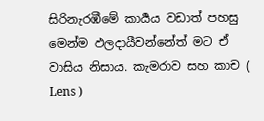සිරිනැරඹීමේ කාර්‍යය වඩාත් පහසු මෙන්ම ඵලදායීවන්නේත් මට ඒ වාසිය නිසාය. කැමරාව සහ කාච ( Lens )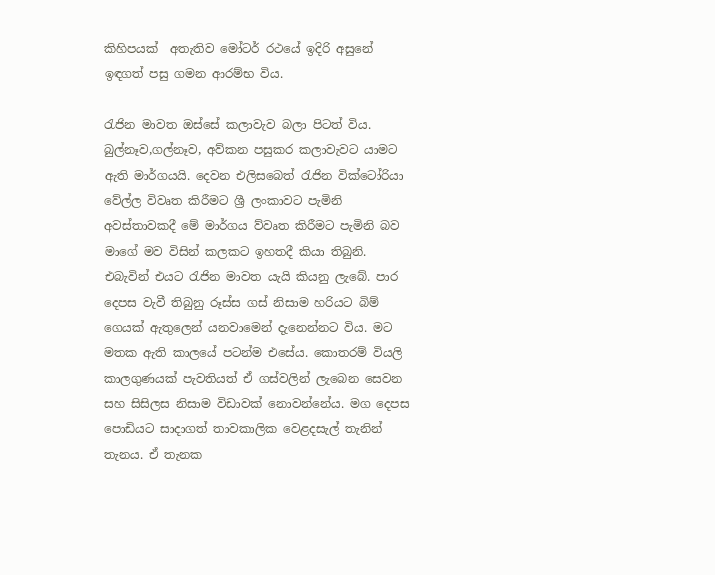කිහිපයක්  අතැතිව මෝටර් රථයේ ඉදිරි අසුනේ ඉඳගත් පසු ගමන ආරම්භ විය.

රැජින මාවත ඔස්සේ කලාවැව බලා පිටත් විය. බුල්නෑව,ගල්නෑව, අව්කන පසුකර කලාවැවට යාමට ඇති මාර්ගයයි. දෙවන එලිසබෙත් රැජින වික්ටෝරියා වේල්ල විවෘත කිරීමට ශ්‍රී ලංකාවට පැමිනි අවස්තාවකදී මේ මාර්ගය ව්වෘත කිරීමට පැමිනි බව මාගේ මව විසින් කලකට ඉහතදී කියා තිබුනි. එබැවින් එයට රැජින මාවත යැයි කියනු ලැබේ. පාර දෙපස වැවී තිබුනු රූස්ස ගස් නිසාම හරියට බිම් ගෙයක් ඇතුලෙන් යනවාමෙන් දැනෙන්නට විය. මට මතක ඇති කාලයේ පටන්ම එසේය. කොතරම් වියලි කාලගුණයක් පැවතියත් ඒ ගස්වලින් ලැබෙන සෙවන සහ සිසිලස නිසාම විඩාවක් නොවන්නේය. මග දෙපස පොඩියට සාදාගත් තාවකාලික වෙළදසැල් තැනින් තැනය. ඒ තැනක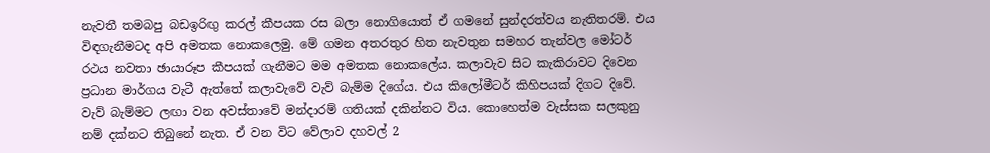නැවතී තමබපු බඩඉරිඟු කරල් කීපයක රස බලා නොගියොත් ඒ ගමනේ සුන්දරත්වය නැතිතරම්‍. එය විඳගැනීමටද අපි අමතක නොකලෙමු. මේ ගමන අතරතුර හිත නැවතුන සමහර තැන්වල මෝටර් රථය නවතා ඡායාරූප කීපයක් ගැනීමට මම අමතක නොකලේය. කලාවැව සිට කැකිරාවට දිවෙන ප්‍රධාන මාර්ගය වැටී ඇත්තේ කලාවැවේ වැව් බැම්ම දිගේය. එය කිලෝමීටර් කිහිපයක් දිගට දිවේ. වැව් බැම්මට ලඟා වන අවස්තාවේ මන්දාරම් ගතියක් දකින්නට විය. කොහෙත්ම වැස්සක සලකුනු නම් දක්නට තිබුනේ නැත. ඒ වන විට වේලාව දහවල් 2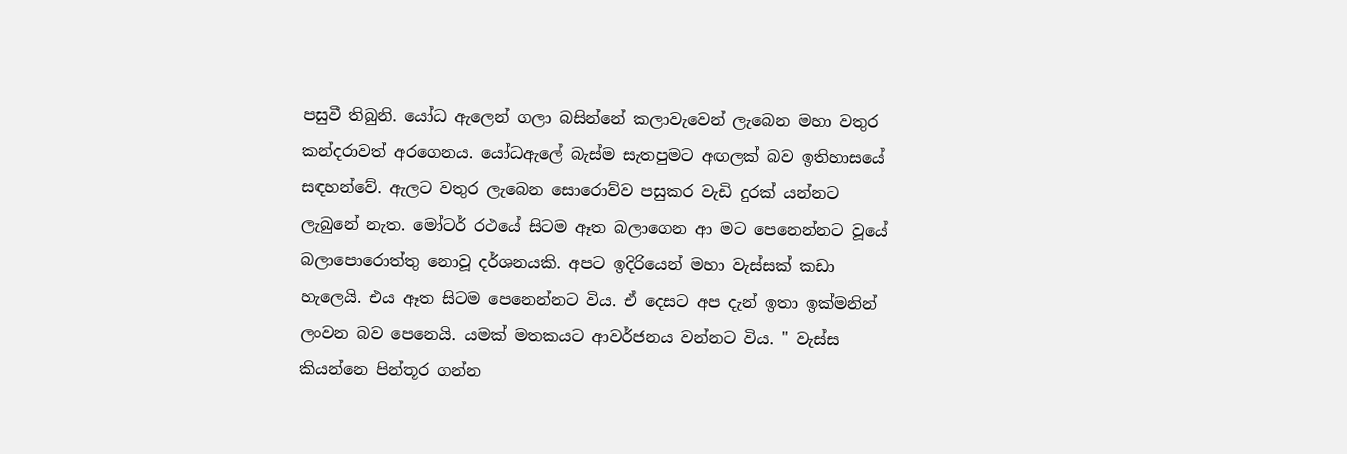පසුවී තිබුනි. යෝධ ඇලෙන් ගලා බසින්නේ කලාවැවෙන් ලැබෙන මහා වතුර කන්දරාවත් අරගෙනය. යෝධඇලේ බැස්ම සැතපුමට අඟලක් බව ඉතිහාසයේ සඳහන්වේ. ඇලට වතුර ලැබෙන සොරොව්ව පසුකර වැඩි දුරක් යන්නට ලැබුනේ නැත. මෝටර් රථයේ සිටම ඈත බලාගෙන ආ මට පෙනෙන්නට වූයේ බලාපොරොත්තු නොවූ දර්ශනයකි. අපට ඉදිරියෙන් මහා වැස්සක් කඩා හැලෙයි. එය ඈත සිටම පෙනෙන්නට විය. ඒ දෙසට අප දැන් ඉතා ඉක්මනින් ලංවන බව පෙනෙයි. යමක් මතකයට ආවර්ජනය වන්නට විය. " වැස්ස කියන්නෙ පින්තූර ගන්න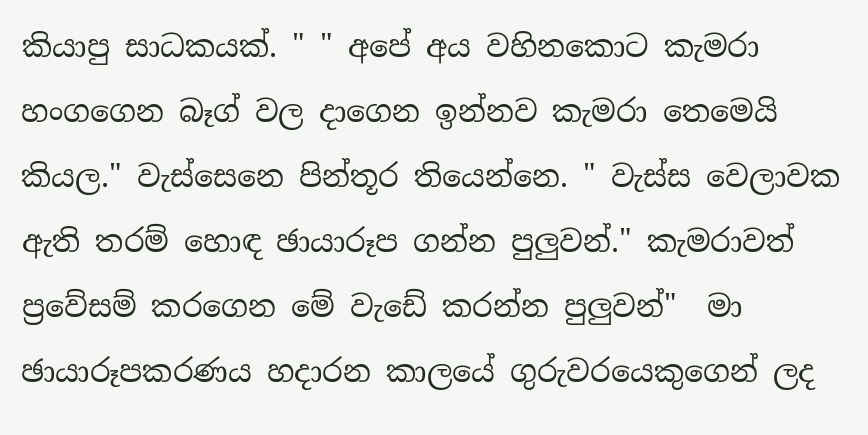කියාපු සාධකයක්. " " අපේ අය වහිනකොට කැමරා හංගගෙන බෑග් වල දාගෙන ඉන්නව කැමරා තෙමෙයි කියල." වැස්සෙනෙ පින්තූර තියෙන්නෙ. " වැස්ස වෙලාවක ඇති තරම් හොඳ ඡායාරූප ගන්න පුලුවන්." කැමරාවත් ප්‍රවේසම් කරගෙන මේ වැඩේ කරන්න පුලුවන්"  මා ඡායාරූපකරණය හදාරන කාලයේ ගුරුවරයෙකුගෙන් ලද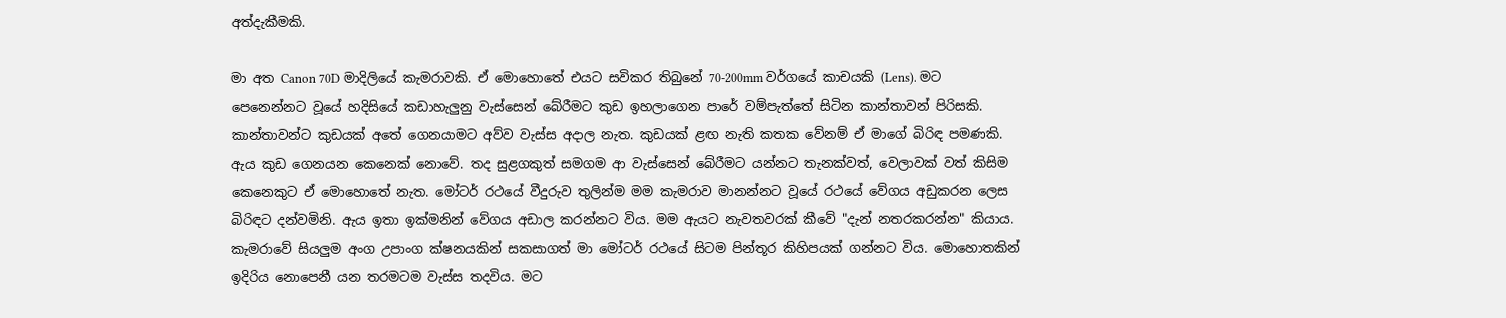අත්දැකීමකි.

මා අත Canon 70D මාදිලියේ කැමරාවකි. ඒ මොහොතේ එයට සවිකර තිබුනේ 70-200mm වර්ගයේ කාචයකි (Lens). මට පෙනෙන්නට වූයේ හදිසියේ කඩාහැලුනු වැස්සෙන් බේරීමට කුඩ ඉහලාගෙන පාරේ වම්පැත්තේ සිටින කාන්තාවන් පිරිසකි. කාන්තාවන්ට කුඩයක් අතේ ගෙනයාමට අව්ව වැස්ස අදාල නැත. කුඩයක් ළඟ නැති කතක වේනම් ඒ මාගේ බිරිඳ පමණකි. ඇය කුඩ ගෙනයන කෙනෙක් නොවේ. තද සුළගකුත් සමගම ආ වැස්සෙන් බේරීමට යන්නට තැනක්වත්, වෙලාවක් වත් කිසිම කෙනෙකුට ඒ මොහොතේ නැත. මෝටර් රථයේ වීදුරුව තුලින්ම මම කැමරාව මානන්නට වූයේ රථයේ වේගය අඩුකරන ලෙස බිරිඳට දන්වමිනි. ඇය ඉතා ඉක්මනින් වේගය අඩාල කරන්නට විය. මම ඇයට නැවතවරක් කීවේ "දැන් නතරකරන්න" කියාය. කැමරාවේ සියලුම අංග උපාංග ක්ෂනයකින් සකසාගත් මා මෝටර් රථයේ සිටම පින්තූර කිහිපයක් ගන්නට විය. මොහොතකින් ඉදිරිය නොපෙනී යන තරමටම වැස්ස තදවිය. මට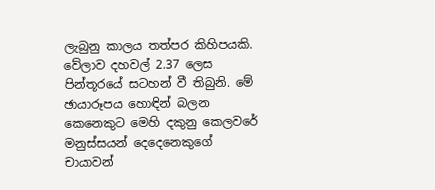ලැබුනු කාලය තත්පර කිහිපයකි. වේලාව දහවල් 2.37 ලෙස පින්තූරයේ සටහන් වී තිබුනි. මේ ඡායාරූපය හොඳින් බලන කෙනෙකුට මෙහි දකුනු කෙලවරේ මනුස්සයන් දෙදෙනෙකුගේ චායාවන්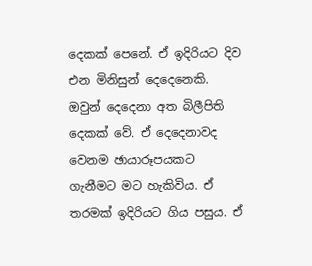දෙකක් පෙනේ. ඒ ඉදිරියට දිව එන මිනිසුන් දෙදෙනෙකි. ඔවුන් දෙදෙනා අත බිලීපිති දෙකක් වේ. ඒ දෙදෙනාවද වෙනම ඡායාරූපයකට ගැනීමට මට හැකිවිය. ඒ තරමක් ඉදිරියට ගිය පසුය. ඒ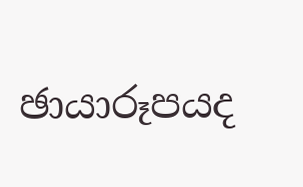ඡායාරූපයද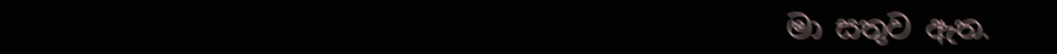මා සතුව ඇත.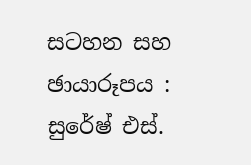සටහන සහ ඡායාරූපය : සුරේෂ් එස්.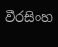වීරසිංහ